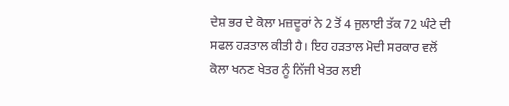ਦੇਸ਼ ਭਰ ਦੇ ਕੋਲਾ ਮਜ਼ਦੂਰਾਂ ਨੇ 2 ਤੋਂ 4 ਜੁਲਾਈ ਤੱਕ 72 ਘੰਟੇ ਦੀ ਸਫਲ ਹੜਤਾਲ ਕੀਤੀ ਹੈ। ਇਹ ਹੜਤਾਲ ਮੋਦੀ ਸਰਕਾਰ ਵਲੋਂ ਕੋਲਾ ਖਨਣ ਖੇਤਰ ਨੂੰ ਨਿੱਜੀ ਖੇਤਰ ਲਈ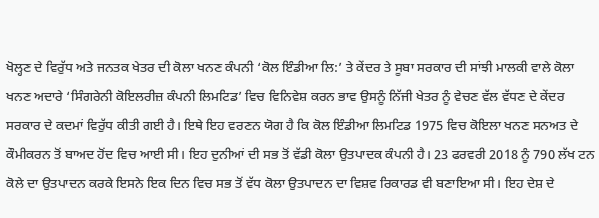ਖੋਲ੍ਹਣ ਦੇ ਵਿਰੁੱਧ ਅਤੇ ਜਨਤਕ ਖੇਤਰ ਦੀ ਕੋਲਾ ਖਨਣ ਕੰਪਨੀ ‘ਕੋਲ ਇੰਡੀਆ ਲਿ:’ ਤੇ ਕੇਂਦਰ ਤੇ ਸੂਬਾ ਸਰਕਾਰ ਦੀ ਸਾਂਝੀ ਮਾਲਕੀ ਵਾਲੇ ਕੋਲਾ ਖਨਣ ਅਦਾਰੇ ‘ਸਿੰਗਰੇਨੀ ਕੋਇਲਰੀਜ਼ ਕੰਪਨੀ ਲਿਮਟਿਡ’ ਵਿਚ ਵਿਨਿਵੇਸ਼ ਕਰਨ ਭਾਵ ਉਸਨੂੰ ਨਿੱਜੀ ਖੇਤਰ ਨੂੰ ਵੇਚਣ ਵੱਲ ਵੱਧਣ ਦੇ ਕੇਂਦਰ ਸਰਕਾਰ ਦੇ ਕਦਮਾਂ ਵਿਰੁੱਧ ਕੀਤੀ ਗਈ ਹੈ। ਇਥੇ ਇਹ ਵਰਣਨ ਯੋਗ ਹੈ ਕਿ ਕੋਲ ਇੰਡੀਆ ਲਿਮਟਿਡ 1975 ਵਿਚ ਕੋਇਲਾ ਖਨਣ ਸਨਅਤ ਦੇ ਕੌਮੀਕਰਨ ਤੋਂ ਬਾਅਦ ਹੋਂਦ ਵਿਚ ਆਈ ਸੀ। ਇਹ ਦੁਨੀਆਂ ਦੀ ਸਭ ਤੋਂ ਵੱਡੀ ਕੋਲਾ ਉਤਪਾਦਕ ਕੰਪਨੀ ਹੈ। 23 ਫਰਵਰੀ 2018 ਨੂੰ 790 ਲੱਖ ਟਨ ਕੋਲੇ ਦਾ ਉਤਪਾਦਨ ਕਰਕੇ ਇਸਨੇ ਇਕ ਦਿਨ ਵਿਚ ਸਭ ਤੋਂ ਵੱਧ ਕੋਲਾ ਉਤਪਾਦਨ ਦਾ ਵਿਸ਼ਵ ਰਿਕਾਰਡ ਵੀ ਬਣਾਇਆ ਸੀ। ਇਹ ਦੇਸ਼ ਦੇ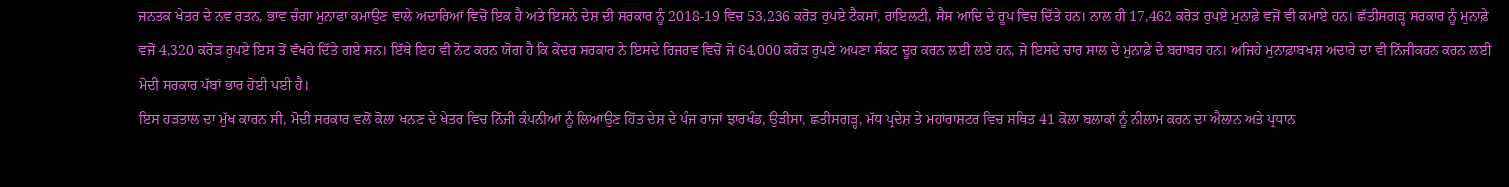ਜਨਤਕ ਖੇਤਰ ਦੇ ਨਵ ਰਤਨ, ਭਾਵ ਚੰਗਾ ਮੁਨਾਫਾ ਕਮਾਉਣ ਵਾਲੇ ਅਦਾਰਿਆਂ ਵਿਚੋਂ ਇਕ ਹੈ ਅਤੇ ਇਸਨੇ ਦੇਸ਼ ਦੀ ਸਰਕਾਰ ਨੂੰ 2018-19 ਵਿਚ 53,236 ਕਰੋੜ ਰੁਪਏ ਟੈਕਸਾਂ, ਰਾਇਲਟੀ, ਸੈਸ ਆਦਿ ਦੇ ਰੂਪ ਵਿਚ ਦਿੱਤੇ ਹਨ। ਨਾਲ ਹੀ 17,462 ਕਰੋੜ ਰੁਪਏ ਮੁਨਾਫ਼ੇ ਵਜੋਂ ਵੀ ਕਮਾਏ ਹਨ। ਛੱਤੀਸਗੜ੍ਹ ਸਰਕਾਰ ਨੂੰ ਮੁਨਾਫ਼ੇ ਵਜੋਂ 4,320 ਕਰੋੜ ਰੁਪਏ ਇਸ ਤੋਂ ਵੱਖਰੇ ਦਿੱਤੇ ਗਏ ਸਨ। ਇੱਥੇ ਇਹ ਵੀ ਨੋਟ ਕਰਨ ਯੋਗ ਹੈ ਕਿ ਕੇਂਦਰ ਸਰਕਾਰ ਨੇ ਇਸਦੇ ਰਿਜਰਵ ਵਿਚੋਂ ਜੋ 64,000 ਕਰੋੜ ਰੁਪਏ ਅਪਣਾ ਸੰਕਟ ਦੂਰ ਕਰਨ ਲਈ ਲਏ ਹਨ, ਜੋ ਇਸਦੇ ਚਾਰ ਸਾਲ ਦੇ ਮੁਨਾਫ਼ੇ ਦੇ ਬਰਾਬਰ ਹਨ। ਅਜਿਹੇ ਮੁਨਾਫ਼ਾਬਖਸ਼ ਅਦਾਰੇ ਦਾ ਵੀ ਨਿੱਜੀਕਰਨ ਕਰਨ ਲਈ ਮੋਦੀ ਸਰਕਾਰ ਪੱਬਾਂ ਭਾਰ ਹੋਈ ਪਈ ਹੈ।
ਇਸ ਹੜਤਾਲ ਦਾ ਮੁੱਖ ਕਾਰਨ ਸੀ, ਮੋਦੀ ਸਰਕਾਰ ਵਲੋਂ ਕੋਲਾ ਖਨਣ ਦੇ ਖੇਤਰ ਵਿਚ ਨਿੱਜੀ ਕੰਪਨੀਆਂ ਨੂੰ ਲਿਆਉਣ ਹਿੱਤ ਦੇਸ਼ ਦੇ ਪੰਜ ਰਾਜਾਂ ਝਾਰਖੰਡ, ਉੜੀਸਾ, ਛਤੀਸਗੜ੍ਹ, ਮੱਧ ਪ੍ਰਦੇਸ਼ ਤੇ ਮਹਾਂਰਾਸ਼ਟਰ ਵਿਚ ਸਥਿਤ 41 ਕੋਲਾ ਬਲਾਕਾਂ ਨੂੰ ਨੀਲਾਮ ਕਰਨ ਦਾ ਐਲਾਨ ਅਤੇ ਪ੍ਰਧਾਨ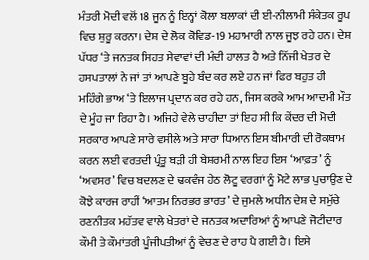ਮੰਤਰੀ ਮੋਦੀ ਵਲੋਂ 18 ਜੂਨ ਨੂੰ ਇਨ੍ਹਾਂ ਕੋਲਾ ਬਲਾਕਾਂ ਦੀ ਈ-ਨੀਲਾਮੀ ਸੰਕੇਤਕ ਰੂਪ ਵਿਚ ਸ਼ੁਰੂ ਕਰਨਾ। ਦੇਸ਼ ਦੇ ਲੋਕ ਕੋਵਿਡ-19 ਮਹਾਮਾਰੀ ਨਾਲ ਜੂਝ ਰਹੇ ਹਨ। ਦੇਸ਼ ਪੱਧਰ ‘ਤੇ ਜਨਤਕ ਸਿਹਤ ਸੇਵਾਵਾਂ ਦੀ ਮੰਦੀ ਹਾਲਤ ਹੈ ਅਤੇ ਨਿੱਜੀ ਖੇਤਰ ਦੇ ਹਸਪਤਾਲਾਂ ਨੇ ਜਾਂ ਤਾਂ ਆਪਣੇ ਬੂਹੇ ਬੰਦ ਕਰ ਲਏ ਹਨ ਜਾਂ ਫਿਰ ਬਹੁਤ ਹੀ ਮਹਿੰਗੇ ਭਾਅ ‘ਤੇ ਇਲਾਜ ਪ੍ਰਦਾਨ ਕਰ ਰਹੇ ਹਨ, ਜਿਸ ਕਰਕੇ ਆਮ ਆਦਮੀ ਮੌਤ ਦੇ ਮੂੰਹ ਜਾ ਰਿਹਾ ਹੈ। ਅਜਿਹੇ ਵੇਲੇ ਚਾਹੀਦਾ ਤਾਂ ਇਹ ਸੀ ਕਿ ਕੇਂਦਰ ਦੀ ਮੋਦੀ ਸਰਕਾਰ ਆਪਣੇ ਸਾਰੇ ਵਸੀਲੇ ਅਤੇ ਸਾਰਾ ਧਿਆਨ ਇਸ ਬੀਮਾਰੀ ਦੀ ਰੋਕਥਾਮ ਕਰਨ ਲਈ ਵਰਤਦੀ ਪ੍ਰੰਤੂ ਬੜੀ ਹੀ ਬੇਸ਼ਰਮੀ ਨਾਲ ਇਹ ਇਸ ‘ਆਫ਼ਤ’ ਨੂੰ ‘ਅਵਸਰ’ ਵਿਚ ਬਦਲਣ ਦੇ ਢਕਵੰਜ ਹੇਠ ਲੋਟੂ ਵਰਗਾਂ ਨੂੰ ਮੋਟੇ ਲਾਭ ਪੁਚਾਉਣ ਦੇ ਕੋਝੇ ਕਾਰਜ ਰਾਹੀਂ ‘ਆਤਮ ਨਿਰਭਰ ਭਾਰਤ’ ਦੇ ਜੁਮਲੇ ਅਧੀਨ ਦੇਸ਼ ਦੇ ਸਮੁੱਚੇ ਰਣਨੀਤਕ ਮਹੱਤਵ ਵਾਲੇ ਖੇਤਰਾਂ ਦੇ ਜਨਤਕ ਅਦਾਰਿਆਂ ਨੂੰ ਆਪਣੇ ਜੋਟੀਦਾਰ ਕੌਮੀ ਤੇ ਕੌਮਾਂਤਰੀ ਪੂੰਜੀਪਤੀਆਂ ਨੂੰ ਵੇਚਣ ਦੇ ਰਾਹ ਪੈ ਗਈ ਹੈ। ਇਸੇ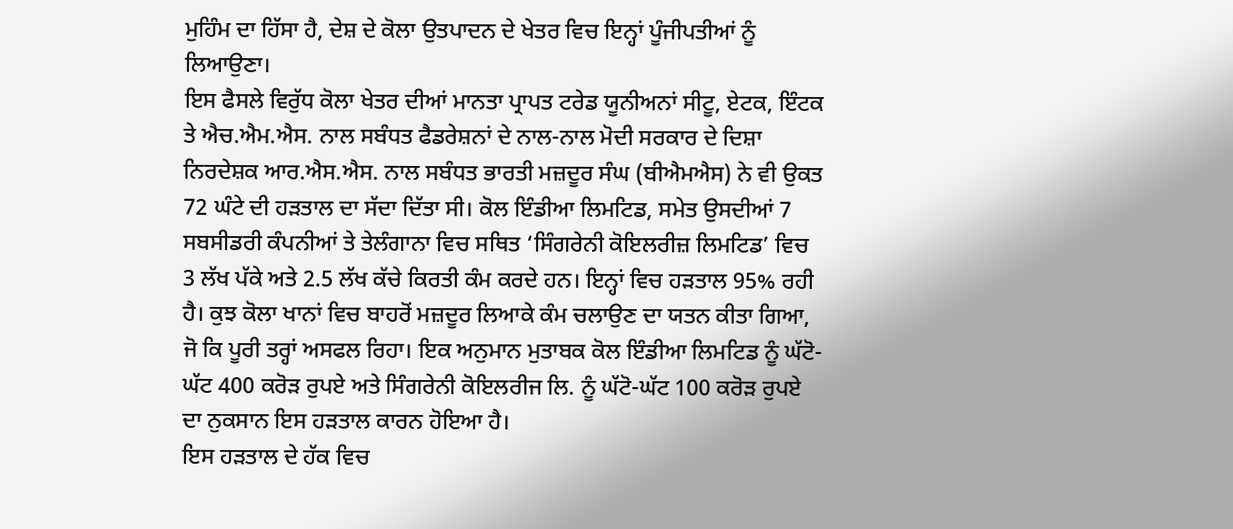ਮੁਹਿੰਮ ਦਾ ਹਿੱਸਾ ਹੈ, ਦੇਸ਼ ਦੇ ਕੋਲਾ ਉਤਪਾਦਨ ਦੇ ਖੇਤਰ ਵਿਚ ਇਨ੍ਹਾਂ ਪੂੰਜੀਪਤੀਆਂ ਨੂੰ ਲਿਆਉਣਾ।
ਇਸ ਫੈਸਲੇ ਵਿਰੁੱਧ ਕੋਲਾ ਖੇਤਰ ਦੀਆਂ ਮਾਨਤਾ ਪ੍ਰਾਪਤ ਟਰੇਡ ਯੂਨੀਅਨਾਂ ਸੀਟੂ, ਏਟਕ, ਇੰਟਕ ਤੇ ਐਚ.ਐਮ.ਐਸ. ਨਾਲ ਸਬੰਧਤ ਫੈਡਰੇਸ਼ਨਾਂ ਦੇ ਨਾਲ-ਨਾਲ ਮੋਦੀ ਸਰਕਾਰ ਦੇ ਦਿਸ਼ਾ ਨਿਰਦੇਸ਼ਕ ਆਰ.ਐਸ.ਐਸ. ਨਾਲ ਸਬੰਧਤ ਭਾਰਤੀ ਮਜ਼ਦੂਰ ਸੰਘ (ਬੀਐਮਐਸ) ਨੇ ਵੀ ਉਕਤ 72 ਘੰਟੇ ਦੀ ਹੜਤਾਲ ਦਾ ਸੱਦਾ ਦਿੱਤਾ ਸੀ। ਕੋਲ ਇੰਡੀਆ ਲਿਮਟਿਡ, ਸਮੇਤ ਉਸਦੀਆਂ 7 ਸਬਸੀਡਰੀ ਕੰਪਨੀਆਂ ਤੇ ਤੇਲੰਗਾਨਾ ਵਿਚ ਸਥਿਤ ‘ਸਿੰਗਰੇਨੀ ਕੋਇਲਰੀਜ਼ ਲਿਮਟਿਡ’ ਵਿਚ 3 ਲੱਖ ਪੱਕੇ ਅਤੇ 2.5 ਲੱਖ ਕੱਚੇ ਕਿਰਤੀ ਕੰਮ ਕਰਦੇ ਹਨ। ਇਨ੍ਹਾਂ ਵਿਚ ਹੜਤਾਲ 95% ਰਹੀ ਹੈ। ਕੁਝ ਕੋਲਾ ਖਾਨਾਂ ਵਿਚ ਬਾਹਰੋਂ ਮਜ਼ਦੂਰ ਲਿਆਕੇ ਕੰਮ ਚਲਾਉਣ ਦਾ ਯਤਨ ਕੀਤਾ ਗਿਆ, ਜੋ ਕਿ ਪੂਰੀ ਤਰ੍ਹਾਂ ਅਸਫਲ ਰਿਹਾ। ਇਕ ਅਨੁਮਾਨ ਮੁਤਾਬਕ ਕੋਲ ਇੰਡੀਆ ਲਿਮਟਿਡ ਨੂੰ ਘੱਟੋ-ਘੱਟ 400 ਕਰੋੜ ਰੁਪਏ ਅਤੇ ਸਿੰਗਰੇਨੀ ਕੋਇਲਰੀਜ ਲਿ. ਨੂੰ ਘੱਟੋ-ਘੱਟ 100 ਕਰੋੜ ਰੁਪਏ ਦਾ ਨੁਕਸਾਨ ਇਸ ਹੜਤਾਲ ਕਾਰਨ ਹੋਇਆ ਹੈ।
ਇਸ ਹੜਤਾਲ ਦੇ ਹੱਕ ਵਿਚ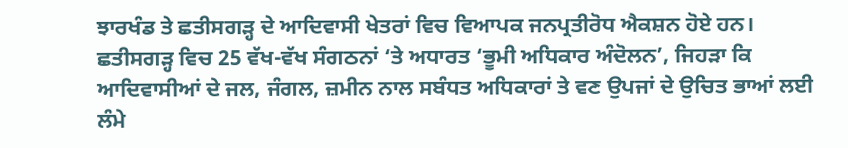ਝਾਰਖੰਡ ਤੇ ਛਤੀਸਗੜ੍ਹ ਦੇ ਆਦਿਵਾਸੀ ਖੇਤਰਾਂ ਵਿਚ ਵਿਆਪਕ ਜਨਪ੍ਰਤੀਰੋਧ ਐਕਸ਼ਨ ਹੋਏ ਹਨ। ਛਤੀਸਗੜ੍ਹ ਵਿਚ 25 ਵੱਖ-ਵੱਖ ਸੰਗਠਨਾਂ ‘ਤੇ ਅਧਾਰਤ ‘ਭੂਮੀ ਅਧਿਕਾਰ ਅੰਦੋਲਨ’, ਜਿਹੜਾ ਕਿ ਆਦਿਵਾਸੀਆਂ ਦੇ ਜਲ, ਜੰਗਲ, ਜ਼ਮੀਨ ਨਾਲ ਸਬੰਧਤ ਅਧਿਕਾਰਾਂ ਤੇ ਵਣ ਉਪਜਾਂ ਦੇ ਉਚਿਤ ਭਾਆਂ ਲਈ ਲੰਮੇ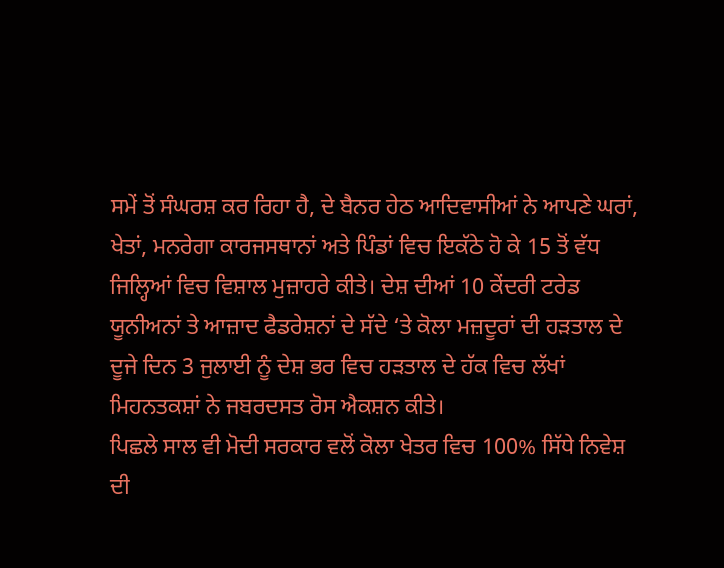ਸਮੇਂ ਤੋਂ ਸੰਘਰਸ਼ ਕਰ ਰਿਹਾ ਹੈ, ਦੇ ਬੈਨਰ ਹੇਠ ਆਦਿਵਾਸੀਆਂ ਨੇ ਆਪਣੇ ਘਰਾਂ, ਖੇਤਾਂ, ਮਨਰੇਗਾ ਕਾਰਜਸਥਾਨਾਂ ਅਤੇ ਪਿੰਡਾਂ ਵਿਚ ਇਕੱਠੇ ਹੋ ਕੇ 15 ਤੋਂ ਵੱਧ ਜਿਲ੍ਹਿਆਂ ਵਿਚ ਵਿਸ਼ਾਲ ਮੁਜ਼ਾਹਰੇ ਕੀਤੇ। ਦੇਸ਼ ਦੀਆਂ 10 ਕੇਂਦਰੀ ਟਰੇਡ ਯੂਨੀਅਨਾਂ ਤੇ ਆਜ਼ਾਦ ਫੈਡਰੇਸ਼ਨਾਂ ਦੇ ਸੱਦੇ ‘ਤੇ ਕੋਲਾ ਮਜ਼ਦੂਰਾਂ ਦੀ ਹੜਤਾਲ ਦੇ ਦੂਜੇ ਦਿਨ 3 ਜੁਲਾਈ ਨੂੰ ਦੇਸ਼ ਭਰ ਵਿਚ ਹੜਤਾਲ ਦੇ ਹੱਕ ਵਿਚ ਲੱਖਾਂ ਮਿਹਨਤਕਸ਼ਾਂ ਨੇ ਜਬਰਦਸਤ ਰੋਸ ਐਕਸ਼ਨ ਕੀਤੇ।
ਪਿਛਲੇ ਸਾਲ ਵੀ ਮੋਦੀ ਸਰਕਾਰ ਵਲੋਂ ਕੋਲਾ ਖੇਤਰ ਵਿਚ 100% ਸਿੱਧੇ ਨਿਵੇਸ਼ ਦੀ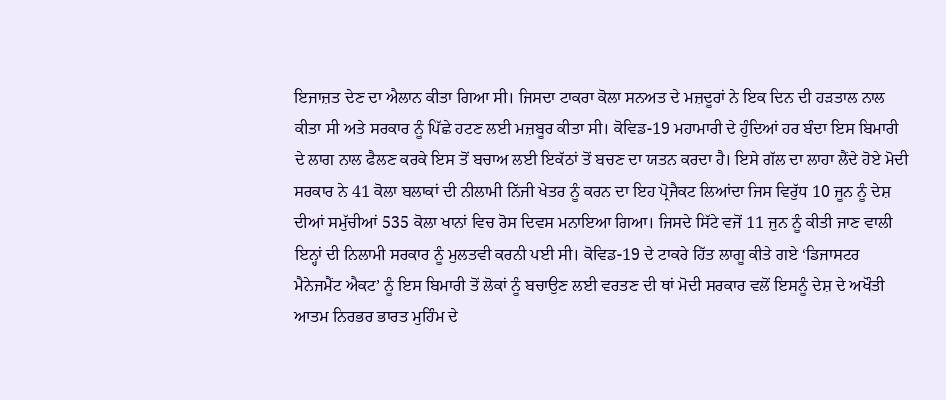ਇਜਾਜ਼ਤ ਦੇਣ ਦਾ ਐਲਾਨ ਕੀਤਾ ਗਿਆ ਸੀ। ਜਿਸਦਾ ਟਾਕਰਾ ਕੋਲਾ ਸਨਅਤ ਦੇ ਮਜ਼ਦੂਰਾਂ ਨੇ ਇਕ ਦਿਨ ਦੀ ਹੜਤਾਲ ਨਾਲ ਕੀਤਾ ਸੀ ਅਤੇ ਸਰਕਾਰ ਨੂੰ ਪਿੱਛੇ ਹਟਣ ਲਈ ਮਜ਼ਬੂਰ ਕੀਤਾ ਸੀ। ਕੋਵਿਡ-19 ਮਹਾਮਾਰੀ ਦੇ ਹੁੰਦਿਆਂ ਹਰ ਬੰਦਾ ਇਸ ਬਿਮਾਰੀ ਦੇ ਲਾਗ ਨਾਲ ਫੈਲਣ ਕਰਕੇ ਇਸ ਤੋਂ ਬਚਾਅ ਲਈ ਇਕੱਠਾਂ ਤੋਂ ਬਚਣ ਦਾ ਯਤਨ ਕਰਦਾ ਹੈ। ਇਸੇ ਗੱਲ ਦਾ ਲਾਹਾ ਲੈਂਦੇ ਹੋਏ ਮੋਦੀ ਸਰਕਾਰ ਨੇ 41 ਕੋਲਾ ਬਲਾਕਾਂ ਦੀ ਨੀਲਾਮੀ ਨਿੱਜੀ ਖੇਤਰ ਨੂੰ ਕਰਨ ਦਾ ਇਹ ਪ੍ਰੋਜੈਕਟ ਲਿਆਂਦਾ ਜਿਸ ਵਿਰੁੱਧ 10 ਜੂਨ ਨੂੰ ਦੇਸ਼ ਦੀਆਂ ਸਮੁੱਚੀਆਂ 535 ਕੋਲਾ ਖਾਨਾਂ ਵਿਚ ਰੋਸ ਦਿਵਸ ਮਨਾਇਆ ਗਿਆ। ਜਿਸਦੇ ਸਿੱਟੇ ਵਜੋਂ 11 ਜੁਨ ਨੂੰ ਕੀਤੀ ਜਾਣ ਵਾਲੀ ਇਨ੍ਹਾਂ ਦੀ ਨਿਲਾਮੀ ਸਰਕਾਰ ਨੂੰ ਮੁਲਤਵੀ ਕਰਨੀ ਪਈ ਸੀ। ਕੋਵਿਡ-19 ਦੇ ਟਾਕਰੇ ਹਿੱਤ ਲਾਗੂ ਕੀਤੇ ਗਏ ‘ਡਿਜਾਸਟਰ ਮੈਨੇਜਮੈਂਟ ਐਕਟ’ ਨੂੰ ਇਸ ਬਿਮਾਰੀ ਤੋਂ ਲੋਕਾਂ ਨੂੰ ਬਚਾਉਣ ਲਈ ਵਰਤਣ ਦੀ ਥਾਂ ਮੋਦੀ ਸਰਕਾਰ ਵਲੋਂ ਇਸਨੂੰ ਦੇਸ਼ ਦੇ ਅਖੌਤੀ ਆਤਮ ਨਿਰਭਰ ਭਾਰਤ ਮੁਹਿੰਮ ਦੇ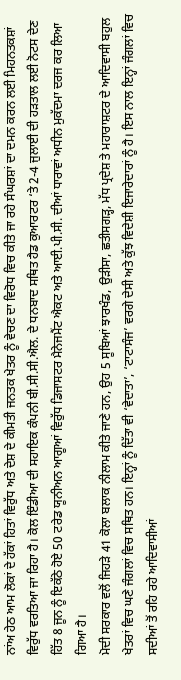ਨਾਂਅ ਹੇਠ ਆਮ ਲੋਕਾਂ ਦੇ ਹੱਕਾਂ ਹਿਤਾਂ ਵਿਰੁੱਧ ਅਤੇ ਦੇਸ਼ ਦੇ ਕੀਮਤੀ ਜਨਤਕ ਖੇਤਰ ਨੂੰ ਵੇਚਣ ਦਾ ਵਿਰੋਧ ਵਿਚ ਕੀਤੇ ਜਾ ਰਹੇ ਸੰਘਰਸ਼ਾਂ ਦਾ ਦਮਨ ਕਰਨ ਲਈ ਮਿਹਨਤਕਸ਼ਾਂ ਵਿਰੁੱਧ ਵਰਤਿਆ ਜਾ ਰਿਹਾ ਹੈ। ਕੋਲ ਇੰਡੀਆ ਦੀ ਸਹਾਇਕ ਕੰਪਨੀ ਬੀ.ਸੀ.ਸੀ.ਐਲ. ਦੇ ਧਨਬਾਦ ਸਥਿਤ ਹੈਡ ਕੁਆਰਟਰ ‘ਤੇ 2-4 ਜੁਲਾਈ ਦੀ ਹੜਤਾਲ ਲਈ ਨੋਟਸ ਦੇਣ ਹਿੱਤ 8 ਜੂਨ ਨੂੰ ਇਕੱਠੇ ਹੋਏ 50 ਟਰੇਡ ਯੂਨੀਅਨ ਆਗੂਆਂ ਵਿਰੁੱਧ ਡਿਜਾਸਟਰ ਮੈਨੇਜਮੈਂਟ ਐਕਟ ਅਤੇ ਆਈ.ਪੀ.ਸੀ. ਦੀਆਂ ਧਾਰਾਵਾਂ ਅਧੀਨ ਮੁਕੱਦਮਾ ਦਰਜ ਕਰ ਲਿਆ ਗਿਆ ਹੈ।
ਮੋਦੀ ਸਰਕਾਰ ਵਲੋਂ ਜਿਹੜੇ 41 ਕੋਲਾ ਬਲਾਕ ਨੀਲਾਮ ਕੀਤੇ ਜਾਣੇ ਹਨ, ਉਹ 5 ਸੂਬਿਆਂ ਝਾਰਖੰਡ, ਉੜੀਸਾ, ਛਤੀਸਗੜ੍ਹ, ਮੱਧ ਪ੍ਰਦੇਸ਼ ਤੇ ਮਹਾਰਾਸ਼ਟਰ ਦੇ ਆਦਿਵਾਸੀ ਬਹੁਲ ਖੇਤਰਾਂ ਵਿਚ ਘਣੇ ਜੰਗਲਾਂ ਵਿਚ ਸਥਿਤ ਹਨ। ਇਨ੍ਹਾਂ ਨੂੰ ਦਿੱਤਾ ਵੀ ‘ਵੇਦਾਤਾ’, ‘ਟਾਟਾਸੰਜ’ ਵਰਗੇ ਦੇਸੀ ਅਤੇ ਕੁੱਝ ਵਿਦੇਸ਼ੀ ਇਜਾਰੇਦਾਰਾਂ ਨੂੰ ਹੈ। ਇਸ ਨਾਲ ਇਨ੍ਹਾਂ ਜੰਗਲਾਂ ਵਿਚ ਸਦੀਆਂ ਤੋਂ ਰਹਿ ਰਹੇ ਆਦਿਵਾਸੀਆਂ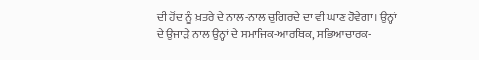ਦੀ ਹੋਂਦ ਨੂੰ ਖ਼ਤਰੇ ਦੇ ਨਾਲ-ਨਾਲ ਚੁਗਿਰਦੇ ਦਾ ਵੀ ਘਾਣ ਹੋਵੇਗਾ। ਉਨ੍ਹਾਂ ਦੇ ਉਜਾੜੇ ਨਾਲ ਉਨ੍ਹਾਂ ਦੇ ਸਮਾਜਿਕ-ਆਰਥਿਕ, ਸਭਿਆਚਾਰਕ-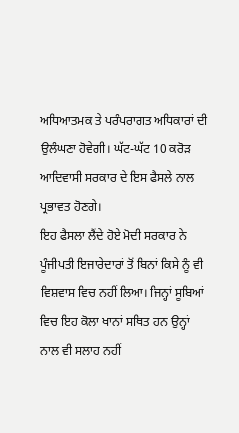ਅਧਿਆਤਮਕ ਤੇ ਪਰੰਪਰਾਗਤ ਅਧਿਕਾਰਾਂ ਦੀ ਉਲੰਘਣਾ ਹੋਵੇਗੀ। ਘੱਟ-ਘੱਟ 10 ਕਰੋੜ ਆਦਿਵਾਸੀ ਸਰਕਾਰ ਦੇ ਇਸ ਫੈਸਲੇ ਨਾਲ ਪ੍ਰਭਾਵਤ ਹੋਣਗੇ।
ਇਹ ਫੈਸਲਾ ਲੈਂਦੇ ਹੋਏ ਮੋਦੀ ਸਰਕਾਰ ਨੇ ਪੂੰਜੀਪਤੀ ਇਜਾਰੇਦਾਰਾਂ ਤੋਂ ਬਿਨਾਂ ਕਿਸੇ ਨੂੰ ਵੀ ਵਿਸ਼ਵਾਸ ਵਿਚ ਨਹੀਂ ਲਿਆ। ਜਿਨ੍ਹਾਂ ਸੂਬਿਆਂ ਵਿਚ ਇਹ ਕੋਲਾ ਖਾਨਾਂ ਸਥਿਤ ਹਨ ਉਨ੍ਹਾਂ ਨਾਲ ਵੀ ਸਲਾਹ ਨਹੀਂ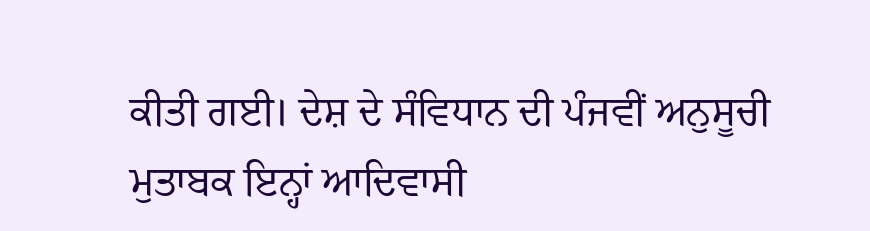ਕੀਤੀ ਗਈ। ਦੇਸ਼ ਦੇ ਸੰਵਿਧਾਨ ਦੀ ਪੰਜਵੀਂ ਅਨੁਸੂਚੀ ਮੁਤਾਬਕ ਇਨ੍ਹਾਂ ਆਦਿਵਾਸੀ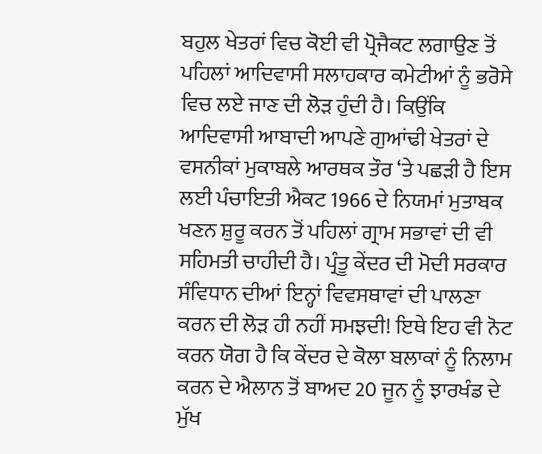ਬਹੁਲ ਖੇਤਰਾਂ ਵਿਚ ਕੋਈ ਵੀ ਪ੍ਰੋਜੈਕਟ ਲਗਾਉਣ ਤੋਂ ਪਹਿਲਾਂ ਆਦਿਵਾਸੀ ਸਲਾਹਕਾਰ ਕਮੇਟੀਆਂ ਨੂੰ ਭਰੋਸੇ ਵਿਚ ਲਏ ਜਾਣ ਦੀ ਲੋੜ ਹੁੰਦੀ ਹੈ। ਕਿਉਂਕਿ ਆਦਿਵਾਸੀ ਆਬਾਦੀ ਆਪਣੇ ਗੁਆਂਢੀ ਖੇਤਰਾਂ ਦੇ ਵਸਨੀਕਾਂ ਮੁਕਾਬਲੇ ਆਰਥਕ ਤੌਰ ‘ਤੇ ਪਛੜੀ ਹੈ ਇਸ ਲਈ ਪੰਚਾਇਤੀ ਐਕਟ 1966 ਦੇ ਨਿਯਮਾਂ ਮੁਤਾਬਕ ਖਣਨ ਸ਼ੁਰੂ ਕਰਨ ਤੋਂ ਪਹਿਲਾਂ ਗ੍ਰਾਮ ਸਭਾਵਾਂ ਦੀ ਵੀ ਸਹਿਮਤੀ ਚਾਹੀਦੀ ਹੈ। ਪ੍ਰੰਤੂ ਕੇਂਦਰ ਦੀ ਮੋਦੀ ਸਰਕਾਰ ਸੰਵਿਧਾਨ ਦੀਆਂ ਇਨ੍ਹਾਂ ਵਿਵਸਥਾਵਾਂ ਦੀ ਪਾਲਣਾ ਕਰਨ ਦੀ ਲੋੜ ਹੀ ਨਹੀਂ ਸਮਝਦੀ! ਇਥੇ ਇਹ ਵੀ ਨੋਟ ਕਰਨ ਯੋਗ ਹੈ ਕਿ ਕੇਂਦਰ ਦੇ ਕੋਲਾ ਬਲਾਕਾਂ ਨੂੰ ਨਿਲਾਮ ਕਰਨ ਦੇ ਐਲਾਨ ਤੋਂ ਬਾਅਦ 20 ਜੂਨ ਨੂੰ ਝਾਰਖੰਡ ਦੇ ਮੁੱਖ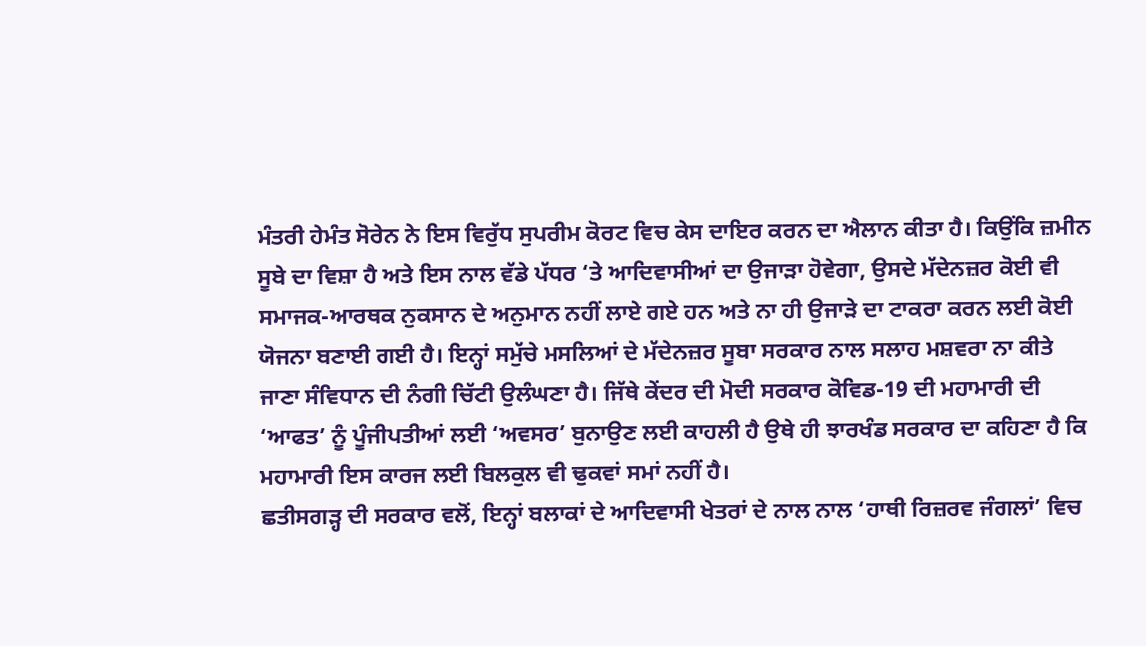ਮੰਤਰੀ ਹੇਮੰਤ ਸੋਰੇਨ ਨੇ ਇਸ ਵਿਰੁੱਧ ਸੁਪਰੀਮ ਕੋਰਟ ਵਿਚ ਕੇਸ ਦਾਇਰ ਕਰਨ ਦਾ ਐਲਾਨ ਕੀਤਾ ਹੈ। ਕਿਉਂਕਿ ਜ਼ਮੀਨ ਸੂਬੇ ਦਾ ਵਿਸ਼ਾ ਹੈ ਅਤੇ ਇਸ ਨਾਲ ਵੱਡੇ ਪੱਧਰ ‘ਤੇ ਆਦਿਵਾਸੀਆਂ ਦਾ ਉਜਾੜਾ ਹੋਵੇਗਾ, ਉਸਦੇ ਮੱਦੇਨਜ਼ਰ ਕੋਈ ਵੀ ਸਮਾਜਕ-ਆਰਥਕ ਨੁਕਸਾਨ ਦੇ ਅਨੁਮਾਨ ਨਹੀਂ ਲਾਏ ਗਏ ਹਨ ਅਤੇ ਨਾ ਹੀ ਉਜਾੜੇ ਦਾ ਟਾਕਰਾ ਕਰਨ ਲਈ ਕੋਈ ਯੋਜਨਾ ਬਣਾਈ ਗਈ ਹੈ। ਇਨ੍ਹਾਂ ਸਮੁੱਚੇ ਮਸਲਿਆਂ ਦੇ ਮੱਦੇਨਜ਼ਰ ਸੂਬਾ ਸਰਕਾਰ ਨਾਲ ਸਲਾਹ ਮਸ਼ਵਰਾ ਨਾ ਕੀਤੇ ਜਾਣਾ ਸੰਵਿਧਾਨ ਦੀ ਨੰਗੀ ਚਿੱਟੀ ਉਲੰਘਣਾ ਹੈ। ਜਿੱਥੇ ਕੇਂਦਰ ਦੀ ਮੋਦੀ ਸਰਕਾਰ ਕੋਵਿਡ-19 ਦੀ ਮਹਾਮਾਰੀ ਦੀ ‘ਆਫਤ’ ਨੂੰ ਪੂੰਜੀਪਤੀਆਂ ਲਈ ‘ਅਵਸਰ’ ਬੁਨਾਉਣ ਲਈ ਕਾਹਲੀ ਹੈ ਉਥੇ ਹੀ ਝਾਰਖੰਡ ਸਰਕਾਰ ਦਾ ਕਹਿਣਾ ਹੈ ਕਿ ਮਹਾਮਾਰੀ ਇਸ ਕਾਰਜ ਲਈ ਬਿਲਕੁਲ ਵੀ ਢੁਕਵਾਂ ਸਮਾਂ ਨਹੀਂ ਹੈ।
ਛਤੀਸਗੜ੍ਹ ਦੀ ਸਰਕਾਰ ਵਲੋਂ, ਇਨ੍ਹਾਂ ਬਲਾਕਾਂ ਦੇ ਆਦਿਵਾਸੀ ਖੇਤਰਾਂ ਦੇ ਨਾਲ ਨਾਲ ‘ਹਾਥੀ ਰਿਜ਼ਰਵ ਜੰਗਲਾਂ’ ਵਿਚ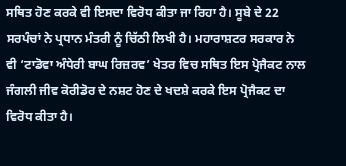ਸਥਿਤ ਹੋਣ ਕਰਕੇ ਵੀ ਇਸਦਾ ਵਿਰੋਧ ਕੀਤਾ ਜਾ ਰਿਹਾ ਹੈ। ਸੂਬੇ ਦੇ 22 ਸਰਪੰਚਾਂ ਨੇ ਪ੍ਰਧਾਨ ਮੰਤਰੀ ਨੂੰ ਚਿੱਠੀ ਲਿਖੀ ਹੈ। ਮਹਾਰਾਸ਼ਟਰ ਸਰਕਾਰ ਨੇ ਵੀ ‘ਟਾਡੋਵਾ ਅੰਧੇਰੀ ਬਾਘ ਰਿਜ਼ਰਵ’ ਖੇਤਰ ਵਿਚ ਸਥਿਤ ਇਸ ਪ੍ਰੋਜੈਕਟ ਨਾਲ ਜੰਗਲੀ ਜੀਵ ਕੋਰੀਡੋਰ ਦੇ ਨਸ਼ਟ ਹੋਣ ਦੇ ਖਦਸ਼ੇ ਕਰਕੇ ਇਸ ਪ੍ਰੋਜੈਕਟ ਦਾ ਵਿਰੋਧ ਕੀਤਾ ਹੈ।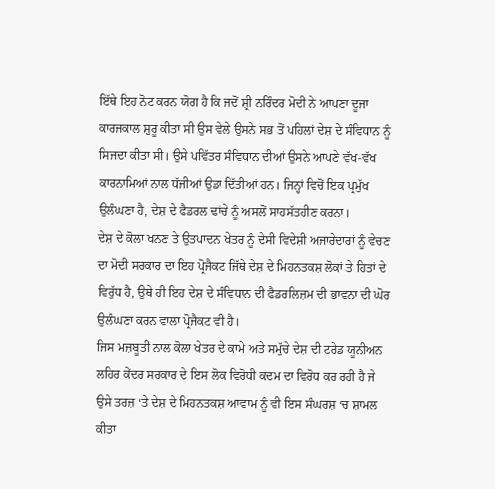ਇੱਥੇ ਇਹ ਨੋਟ ਕਰਨ ਯੋਗ ਹੈ ਕਿ ਜਦੋਂ ਸ਼੍ਰੀ ਨਰਿੰਦਰ ਮੋਦੀ ਨੇ ਆਪਣਾ ਦੂਜਾ ਕਾਰਜਕਾਲ ਸ਼ੁਰੂ ਕੀਤਾ ਸੀ ਉਸ ਵੇਲੇ ਉਸਨੇ ਸਭ ਤੋਂ ਪਹਿਲਾਂ ਦੇਸ਼ ਦੇ ਸੰਵਿਧਾਨ ਨੂੰ ਸਿਜਦਾ ਕੀਤਾ ਸੀ। ਉਸੇ ਪਵਿੱਤਰ ਸੰਵਿਧਾਨ ਦੀਆਂ ਉਸਨੇ ਆਪਣੇ ਵੱਖ-ਵੱਖ ਕਾਰਨਾਮਿਆਂ ਨਾਲ ਧੱਜੀਆਂ ਉਡਾ ਦਿੱਤੀਆਂ ਹਨ। ਜਿਨ੍ਹਾਂ ਵਿਚੋਂ ਇਕ ਪ੍ਰਮੁੱਖ ਉਲੰਘਣਾ ਹੈ, ਦੇਸ਼ ਦੇ ਫੈਡਰਲ ਢਾਂਚੇ ਨੂੰ ਅਸਲੋਂ ਸਾਹਸੱਤਹੀਣ ਕਰਨਾ।
ਦੇਸ਼ ਦੇ ਕੋਲਾ ਖਨਣ ਤੇ ਉਤਪਾਦਨ ਖੇਤਰ ਨੂੰ ਦੇਸੀ ਵਿਦੇਸ਼ੀ ਅਜਾਰੇਦਾਰਾਂ ਨੂੰ ਵੇਚਣ ਦਾ ਮੋਦੀ ਸਰਕਾਰ ਦਾ ਇਹ ਪ੍ਰੋਜੈਕਟ ਜਿੱਥੇ ਦੇਸ਼ ਦੇ ਮਿਹਨਤਕਸ਼ ਲੋਕਾਂ ਤੇ ਹਿਤਾਂ ਦੇ ਵਿਰੁੱਧ ਹੈ, ਉਥੇ ਹੀ ਇਹ ਦੇਸ਼ ਦੇ ਸੰਵਿਧਾਨ ਦੀ ਫੈਡਰਲਿਜ਼ਮ ਦੀ ਭਾਵਨਾ ਦੀ ਘੋਰ ਉਲੰਘਣਾ ਕਰਨ ਵਾਲਾ ਪ੍ਰੋਜੈਕਟ ਵੀ ਹੈ।
ਜਿਸ ਮਜ਼ਬੂਤੀ ਨਾਲ ਕੋਲਾ ਖੇਤਰ ਦੇ ਕਾਮੇ ਅਤੇ ਸਮੁੱਚੇ ਦੇਸ਼ ਦੀ ਟਰੇਡ ਯੂਨੀਅਨ ਲਹਿਰ ਕੇਂਦਰ ਸਰਕਾਰ ਦੇ ਇਸ ਲੋਕ ਵਿਰੋਧੀ ਕਦਮ ਦਾ ਵਿਰੋਧ ਕਰ ਰਹੀ ਹੈ ਜੇ ਉਸੇ ਤਰਜ਼ ‘ਤੇ ਦੇਸ਼ ਦੇ ਮਿਹਨਤਕਸ਼ ਆਵਾਮ ਨੂੰ ਵੀ ਇਸ ਸੰਘਰਸ਼ ‘ਚ ਸ਼ਾਮਲ ਕੀਤਾ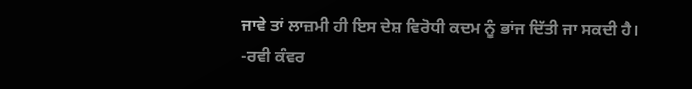ਜਾਵੇ ਤਾਂ ਲਾਜ਼ਮੀ ਹੀ ਇਸ ਦੇਸ਼ ਵਿਰੋਧੀ ਕਦਮ ਨੂੰ ਭਾਂਜ ਦਿੱਤੀ ਜਾ ਸਕਦੀ ਹੈ।
-ਰਵੀ ਕੰਵਰ